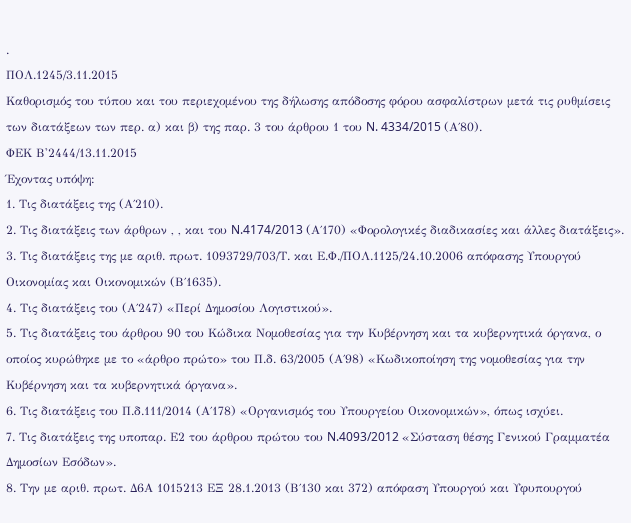.
ΠΟΛ.1245/3.11.2015
Καθορισμός του τύπου και του περιεχομένου της δήλωσης απόδοσης φόρου ασφαλίστρων μετά τις ρυθμίσεις των διατάξεων των περ. α) και β) της παρ. 3 του άρθρου 1 του N. 4334/2015 (Α΄80).
ΦΕΚ Β'2444/13.11.2015
Έχοντας υπόψη:
1. Τις διατάξεις της (Α΄210).
2. Τις διατάξεις των άρθρων , , και του N.4174/2013 (Α΄170) «Φορολογικές διαδικασίες και άλλες διατάξεις».
3. Τις διατάξεις της με αριθ. πρωτ. 1093729/703/Τ. και Ε.Φ./ΠΟΛ.1125/24.10.2006 απόφασης Υπουργού Οικονομίας και Οικονομικών (Β΄1635).
4. Τις διατάξεις του (Α΄247) «Περί Δημοσίου Λογιστικού».
5. Τις διατάξεις του άρθρου 90 του Κώδικα Νομοθεσίας για την Κυβέρνηση και τα κυβερνητικά όργανα, ο οποίος κυρώθηκε με το «άρθρο πρώτο» του Π.δ. 63/2005 (Α΄98) «Κωδικοποίηση της νομοθεσίας για την Κυβέρνηση και τα κυβερνητικά όργανα».
6. Τις διατάξεις του Π.δ.111/2014 (Α΄178) «Οργανισμός του Υπουργείου Οικονομικών», όπως ισχύει.
7. Τις διατάξεις της υποπαρ. Ε2 του άρθρου πρώτου του N.4093/2012 «Σύσταση θέσης Γενικού Γραμματέα Δημοσίων Εσόδων».
8. Την με αριθ. πρωτ. Δ6Α 1015213 ΕΞ 28.1.2013 (Β΄130 και 372) απόφαση Υπουργού και Υφυπουργού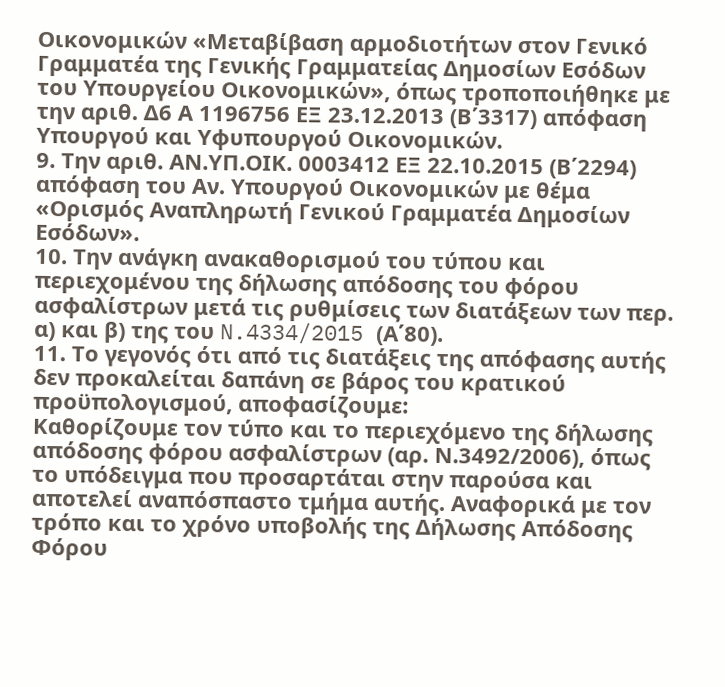Οικονομικών «Μεταβίβαση αρμοδιοτήτων στον Γενικό Γραμματέα της Γενικής Γραμματείας Δημοσίων Εσόδων του Υπουργείου Οικονομικών», όπως τροποποιήθηκε με την αριθ. Δ6 Α 1196756 ΕΞ 23.12.2013 (Β΄3317) απόφαση Υπουργού και Υφυπουργού Οικονομικών.
9. Την αριθ. ΑΝ.ΥΠ.ΟΙΚ. 0003412 ΕΞ 22.10.2015 (Β΄2294) απόφαση του Αν. Υπουργού Οικονομικών με θέμα «Ορισμός Αναπληρωτή Γενικού Γραμματέα Δημοσίων Εσόδων».
10. Την ανάγκη ανακαθορισμού του τύπου και περιεχομένου της δήλωσης απόδοσης του φόρου ασφαλίστρων μετά τις ρυθμίσεις των διατάξεων των περ. α) και β) της του N.4334/2015 (Α΄80).
11. Το γεγονός ότι από τις διατάξεις της απόφασης αυτής δεν προκαλείται δαπάνη σε βάρος του κρατικού προϋπολογισμού, αποφασίζουμε:
Καθορίζουμε τον τύπο και το περιεχόμενο της δήλωσης απόδοσης φόρου ασφαλίστρων (αρ. Ν.3492/2006), όπως το υπόδειγμα που προσαρτάται στην παρούσα και αποτελεί αναπόσπαστο τμήμα αυτής. Αναφορικά με τον τρόπο και το χρόνο υποβολής της Δήλωσης Απόδοσης Φόρου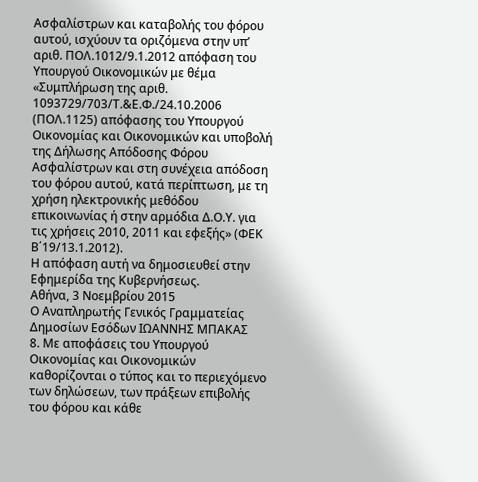Ασφαλίστρων και καταβολής του φόρου αυτού, ισχύουν τα οριζόμενα στην υπ’ αριθ. ΠΟΛ.1012/9.1.2012 απόφαση του Υπουργού Οικονομικών με θέμα «Συμπλήρωση της αριθ. 1093729/703/Τ.&Ε.Φ./24.10.2006 (ΠΟΛ.1125) απόφασης του Υπουργού Οικονομίας και Οικονομικών και υποβολή της Δήλωσης Απόδοσης Φόρου Ασφαλίστρων και στη συνέχεια απόδοση του φόρου αυτού, κατά περίπτωση, με τη χρήση ηλεκτρονικής μεθόδου επικοινωνίας ή στην αρμόδια Δ.Ο.Υ. για τις χρήσεις 2010, 2011 και εφεξής» (ΦΕΚ Β΄19/13.1.2012).
Η απόφαση αυτή να δημοσιευθεί στην Εφημερίδα της Κυβερνήσεως.
Αθήνα, 3 Νοεμβρίου 2015
Ο Αναπληρωτής Γενικός Γραμματείας Δημοσίων Εσόδων ΙΩΑΝΝΗΣ ΜΠΑΚΑΣ
8. Με αποφάσεις του Υπουργού Οικονομίας και Οικονομικών καθορίζονται ο τύπος και το περιεχόμενο των δηλώσεων, των πράξεων επιβολής του φόρου και κάθε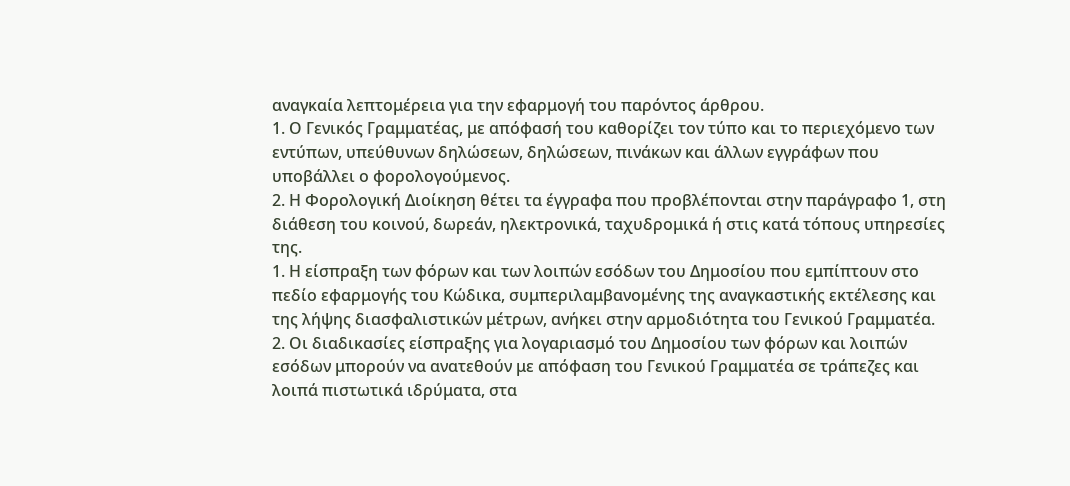αναγκαία λεπτομέρεια για την εφαρμογή του παρόντος άρθρου.
1. Ο Γενικός Γραμματέας, με απόφασή του καθορίζει τον τύπο και το περιεχόμενο των εντύπων, υπεύθυνων δηλώσεων, δηλώσεων, πινάκων και άλλων εγγράφων που υποβάλλει ο φορολογούμενος.
2. Η Φορολογική Διοίκηση θέτει τα έγγραφα που προβλέπονται στην παράγραφο 1, στη διάθεση του κοινού, δωρεάν, ηλεκτρονικά, ταχυδρομικά ή στις κατά τόπους υπηρεσίες της.
1. Η είσπραξη των φόρων και των λοιπών εσόδων του Δημοσίου που εμπίπτουν στο πεδίο εφαρμογής του Κώδικα, συμπεριλαμβανομένης της αναγκαστικής εκτέλεσης και της λήψης διασφαλιστικών μέτρων, ανήκει στην αρμοδιότητα του Γενικού Γραμματέα.
2. Οι διαδικασίες είσπραξης για λογαριασμό του Δημοσίου των φόρων και λοιπών εσόδων μπορούν να ανατεθούν με απόφαση του Γενικού Γραμματέα σε τράπεζες και λοιπά πιστωτικά ιδρύματα, στα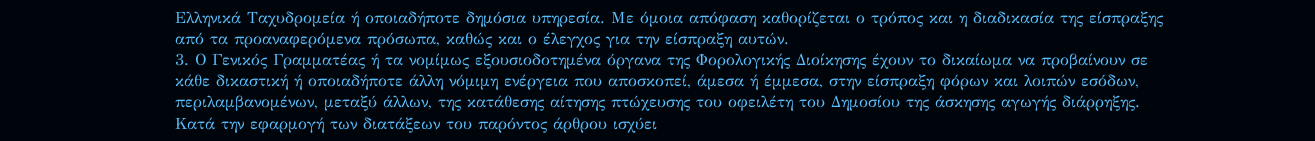Ελληνικά Ταχυδρομεία ή οποιαδήποτε δημόσια υπηρεσία. Με όμοια απόφαση καθορίζεται ο τρόπος και η διαδικασία της είσπραξης από τα προαναφερόμενα πρόσωπα, καθώς και ο έλεγχος για την είσπραξη αυτών.
3. Ο Γενικός Γραμματέας ή τα νομίμως εξουσιοδοτημένα όργανα της Φορολογικής Διοίκησης έχουν το δικαίωμα να προβαίνουν σε κάθε δικαστική ή οποιαδήποτε άλλη νόμιμη ενέργεια που αποσκοπεί, άμεσα ή έμμεσα, στην είσπραξη φόρων και λοιπών εσόδων, περιλαμβανομένων, μεταξύ άλλων, της κατάθεσης αίτησης πτώχευσης του οφειλέτη του Δημοσίου της άσκησης αγωγής διάρρηξης.
Κατά την εφαρμογή των διατάξεων του παρόντος άρθρου ισχύει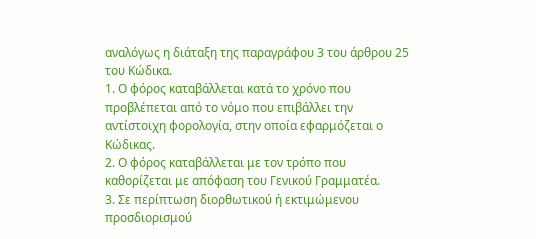αναλόγως η διάταξη της παραγράφου 3 του άρθρου 25 του Κώδικα.
1. Ο φόρος καταβάλλεται κατά το χρόνο που προβλέπεται από το νόμο που επιβάλλει την αντίστοιχη φορολογία, στην οποία εφαρμόζεται ο Κώδικας.
2. Ο φόρος καταβάλλεται με τον τρόπο που καθορίζεται με απόφαση του Γενικού Γραμματέα.
3. Σε περίπτωση διορθωτικού ή εκτιμώμενου προσδιορισμού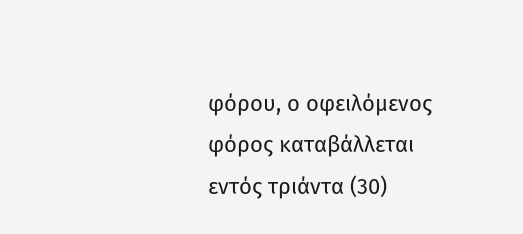φόρου, ο οφειλόμενος φόρος καταβάλλεται εντός τριάντα (30)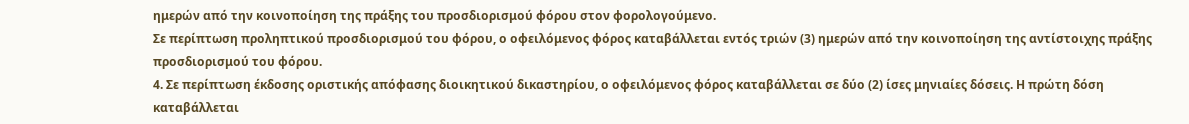ημερών από την κοινοποίηση της πράξης του προσδιορισμού φόρου στον φορολογούμενο.
Σε περίπτωση προληπτικού προσδιορισμού του φόρου, ο οφειλόμενος φόρος καταβάλλεται εντός τριών (3) ημερών από την κοινοποίηση της αντίστοιχης πράξης προσδιορισμού του φόρου.
4. Σε περίπτωση έκδοσης οριστικής απόφασης διοικητικού δικαστηρίου, ο οφειλόμενος φόρος καταβάλλεται σε δύο (2) ίσες μηνιαίες δόσεις. Η πρώτη δόση καταβάλλεται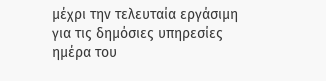μέχρι την τελευταία εργάσιμη για τις δημόσιες υπηρεσίες ημέρα του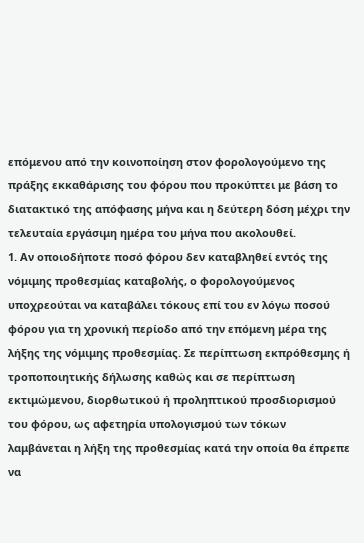επόμενου από την κοινοποίηση στον φορολογούμενο της πράξης εκκαθάρισης του φόρου που προκύπτει με βάση το διατακτικό της απόφασης μήνα και η δεύτερη δόση μέχρι την τελευταία εργάσιμη ημέρα του μήνα που ακολουθεί.
1. Αν οποιοδήποτε ποσό φόρου δεν καταβληθεί εντός της νόμιμης προθεσμίας καταβολής, ο φορολογούμενος υποχρεούται να καταβάλει τόκους επί του εν λόγω ποσού φόρου για τη χρονική περίοδο από την επόμενη μέρα της λήξης της νόμιμης προθεσμίας. Σε περίπτωση εκπρόθεσμης ή τροποποιητικής δήλωσης καθώς και σε περίπτωση εκτιμώμενου, διορθωτικού ή προληπτικού προσδιορισμού του φόρου, ως αφετηρία υπολογισμού των τόκων λαμβάνεται η λήξη της προθεσμίας κατά την οποία θα έπρεπε να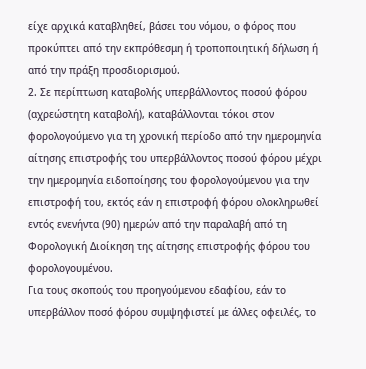είχε αρχικά καταβληθεί, βάσει του νόμου, ο φόρος που προκύπτει από την εκπρόθεσμη ή τροποποιητική δήλωση ή από την πράξη προσδιορισμού.
2. Σε περίπτωση καταβολής υπερβάλλοντος ποσού φόρου (αχρεώστητη καταβολή), καταβάλλονται τόκοι στον φορολογούμενο για τη χρονική περίοδο από την ημερομηνία αίτησης επιστροφής του υπερβάλλοντος ποσού φόρου μέχρι την ημερομηνία ειδοποίησης του φορολογούμενου για την επιστροφή του, εκτός εάν η επιστροφή φόρου ολοκληρωθεί εντός ενενήντα (90) ημερών από την παραλαβή από τη Φορολογική Διοίκηση της αίτησης επιστροφής φόρου του φορολογουμένου.
Για τους σκοπούς του προηγούμενου εδαφίου, εάν το υπερβάλλον ποσό φόρου συμψηφιστεί με άλλες οφειλές, το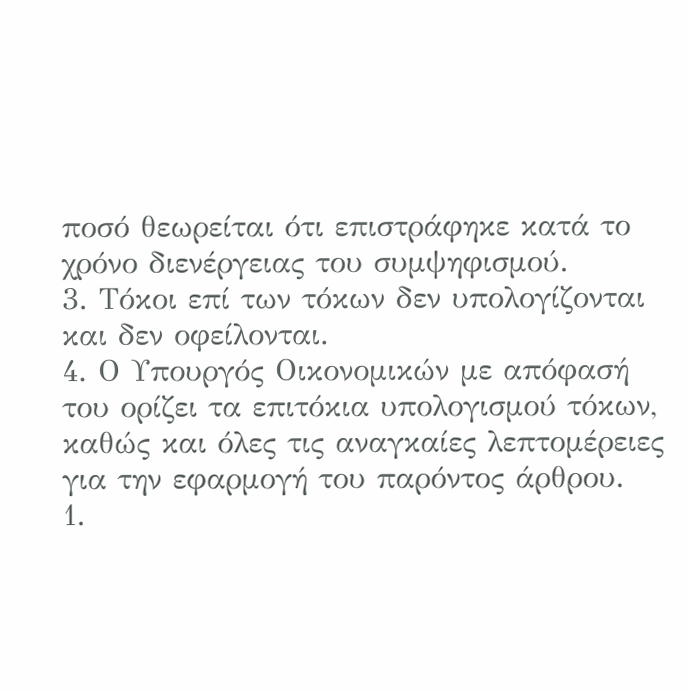ποσό θεωρείται ότι επιστράφηκε κατά το χρόνο διενέργειας του συμψηφισμού.
3. Τόκοι επί των τόκων δεν υπολογίζονται και δεν οφείλονται.
4. Ο Υπουργός Οικονομικών με απόφασή του ορίζει τα επιτόκια υπολογισμού τόκων, καθώς και όλες τις αναγκαίες λεπτομέρειες για την εφαρμογή του παρόντος άρθρου.
1.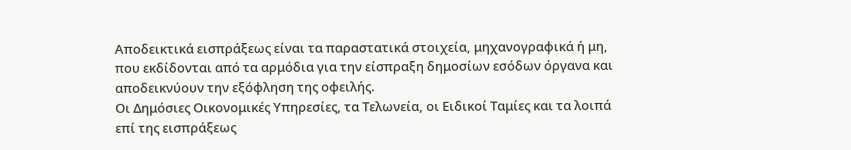Αποδεικτικά εισπράξεως είναι τα παραστατικά στοιχεία, μηχανογραφικά ή μη, που εκδίδονται από τα αρμόδια για την είσπραξη δημοσίων εσόδων όργανα και αποδεικνύουν την εξόφληση της οφειλής.
Οι Δημόσιες Οικονομικές Υπηρεσίες, τα Τελωνεία, οι Ειδικοί Ταμίες και τα λοιπά επί της εισπράξεως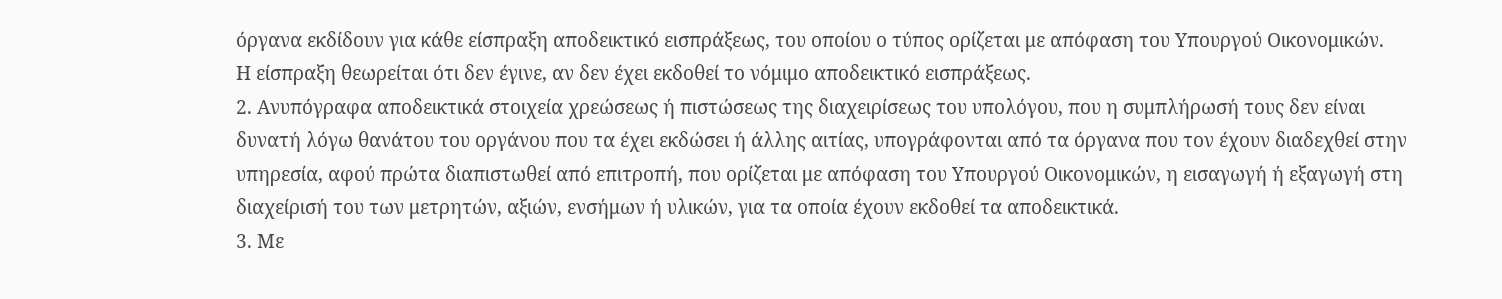όργανα εκδίδουν για κάθε είσπραξη αποδεικτικό εισπράξεως, του οποίου ο τύπος ορίζεται με απόφαση του Υπουργού Οικονομικών.
Η είσπραξη θεωρείται ότι δεν έγινε, αν δεν έχει εκδοθεί το νόμιμο αποδεικτικό εισπράξεως.
2. Ανυπόγραφα αποδεικτικά στοιχεία χρεώσεως ή πιστώσεως της διαχειρίσεως του υπολόγου, που η συμπλήρωσή τους δεν είναι δυνατή λόγω θανάτου του οργάνου που τα έχει εκδώσει ή άλλης αιτίας, υπογράφονται από τα όργανα που τον έχουν διαδεχθεί στην υπηρεσία, αφού πρώτα διαπιστωθεί από επιτροπή, που ορίζεται με απόφαση του Υπουργού Οικονομικών, η εισαγωγή ή εξαγωγή στη διαχείρισή του των μετρητών, αξιών, ενσήμων ή υλικών, για τα οποία έχουν εκδοθεί τα αποδεικτικά.
3. Με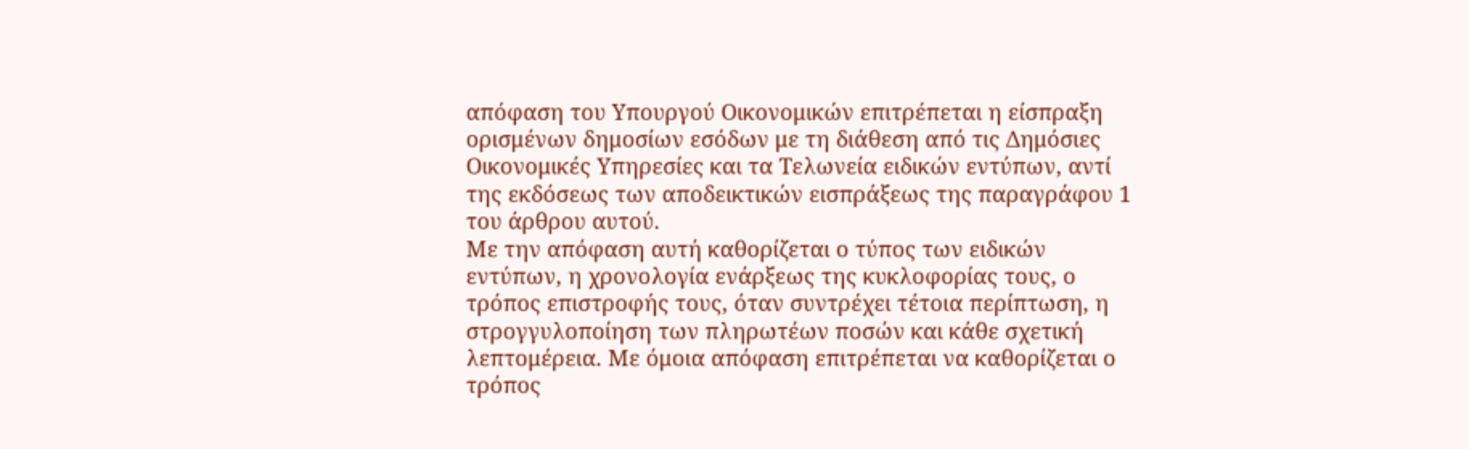απόφαση του Υπουργού Οικονομικών επιτρέπεται η είσπραξη ορισμένων δημοσίων εσόδων με τη διάθεση από τις Δημόσιες Οικονομικές Υπηρεσίες και τα Τελωνεία ειδικών εντύπων, αντί της εκδόσεως των αποδεικτικών εισπράξεως της παραγράφου 1 του άρθρου αυτού.
Με την απόφαση αυτή καθορίζεται ο τύπος των ειδικών εντύπων, η χρονολογία ενάρξεως της κυκλοφορίας τους, ο τρόπος επιστροφής τους, όταν συντρέχει τέτοια περίπτωση, η στρογγυλοποίηση των πληρωτέων ποσών και κάθε σχετική λεπτομέρεια. Με όμοια απόφαση επιτρέπεται να καθορίζεται ο τρόπος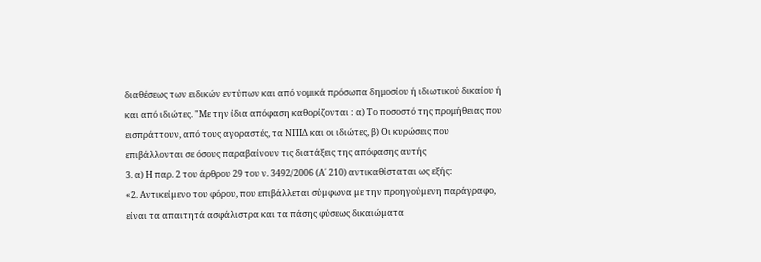διαθέσεως των ειδικών εντύπων και από νομικά πρόσωπα δημοσίου ή ιδιωτικού δικαίου ή και από ιδιώτες. "Με την ίδια απόφαση καθορίζονται : α) Το ποσοστό της προμήθειας που εισπράττουν, από τους αγοραστές, τα ΝΠΙΔ και οι ιδιώτες, β) Οι κυρώσεις που επιβάλλονται σε όσους παραβαίνουν τις διατάξεις της απόφασης αυτής
3. α) Η παρ. 2 του άρθρου 29 του ν. 3492/2006 (Α΄ 210) αντικαθίσταται ως εξής:
«2. Αντικείµενο του φόρου, που επιβάλλεται σύµφωνα µε την προηγούµενη παράγραφο, είναι τα απαιτητά ασφάλιστρα και τα πάσης φύσεως δικαιώµατα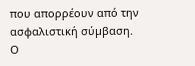που απορρέουν από την ασφαλιστική σύµβαση.
Ο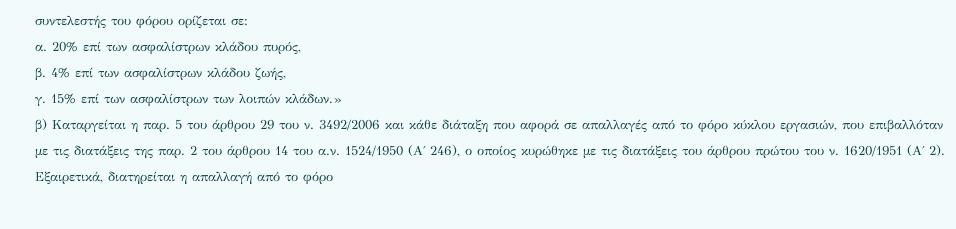συντελεστής του φόρου ορίζεται σε:
α. 20% επί των ασφαλίστρων κλάδου πυρός,
β. 4% επί των ασφαλίστρων κλάδου ζωής,
γ. 15% επί των ασφαλίστρων των λοιπών κλάδων.»
β) Καταργείται η παρ. 5 του άρθρου 29 του ν. 3492/2006 και κάθε διάταξη που αφορά σε απαλλαγές από το φόρο κύκλου εργασιών, που επιβαλλόταν µε τις διατάξεις της παρ. 2 του άρθρου 14 του α.ν. 1524/1950 (Α΄ 246), ο οποίος κυρώθηκε µε τις διατάξεις του άρθρου πρώτου του ν. 1620/1951 (Α΄ 2).
Εξαιρετικά, διατηρείται η απαλλαγή από το φόρο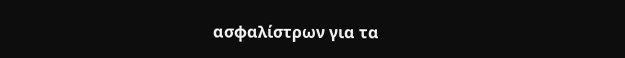ασφαλίστρων για τα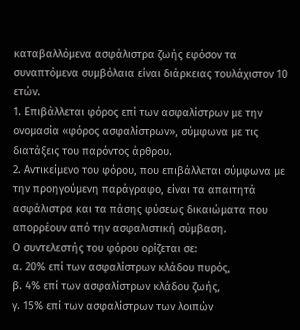καταβαλλόµενα ασφάλιστρα ζωής εφόσον τα συναπτόµενα συµβόλαια είναι διάρκειας τουλάχιστον 10 ετών.
1. Επιβάλλεται φόρος επί των ασφαλίστρων με την ονομασία «φόρος ασφαλίστρων», σύμφωνα με τις διατάξεις του παρόντος άρθρου.
2. Αντικείμενο του φόρου, που επιβάλλεται σύμφωνα με την προηγούμενη παράγραφο, είναι τα απαιτητά ασφάλιστρα και τα πάσης φύσεως δικαιώματα που απορρέουν από την ασφαλιστική σύμβαση.
Ο συντελεστής του φόρου ορίζεται σε:
α. 20% επί των ασφαλίστρων κλάδου πυρός,
β. 4% επί των ασφαλίστρων κλάδου ζωής,
γ. 15% επί των ασφαλίστρων των λοιπών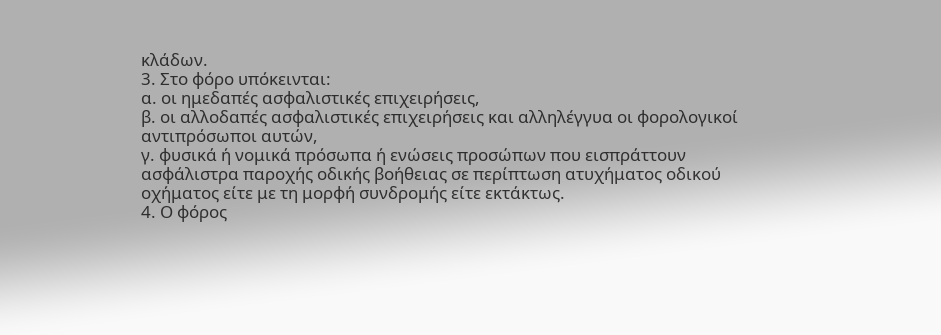κλάδων.
3. Στο φόρο υπόκεινται:
α. οι ημεδαπές ασφαλιστικές επιχειρήσεις,
β. οι αλλοδαπές ασφαλιστικές επιχειρήσεις και αλληλέγγυα οι φορολογικοί αντιπρόσωποι αυτών,
γ. φυσικά ή νομικά πρόσωπα ή ενώσεις προσώπων που εισπράττουν ασφάλιστρα παροχής οδικής βοήθειας σε περίπτωση ατυχήματος οδικού οχήματος είτε με τη μορφή συνδρομής είτε εκτάκτως.
4. Ο φόρος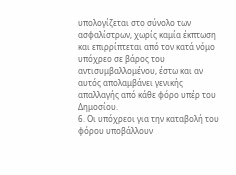υπολογίζεται στο σύνολο των ασφαλίστρων, χωρίς καμία έκπτωση και επιρρίπτεται από τον κατά νόμο υπόχρεο σε βάρος του αντισυμβαλλομένου, έστω και αν αυτός απολαμβάνει γενικής απαλλαγής από κάθε φόρο υπέρ του Δημοσίου.
6. Οι υπόχρεοι για την καταβολή του φόρου υποβάλλουν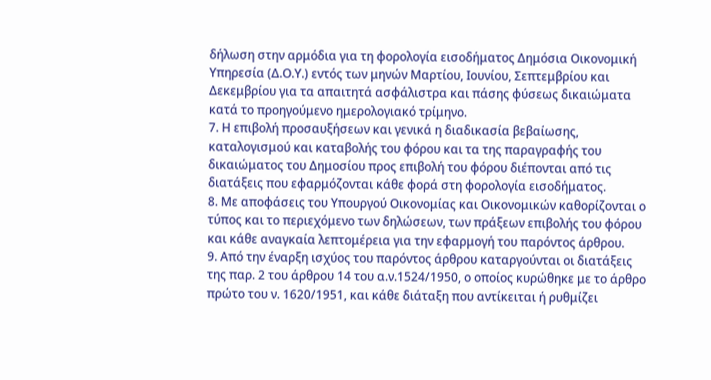δήλωση στην αρμόδια για τη φορολογία εισοδήματος Δημόσια Οικονομική Υπηρεσία (Δ.Ο.Υ.) εντός των μηνών Μαρτίου, Ιουνίου, Σεπτεμβρίου και Δεκεμβρίου για τα απαιτητά ασφάλιστρα και πάσης φύσεως δικαιώματα κατά το προηγούμενο ημερολογιακό τρίμηνο.
7. Η επιβολή προσαυξήσεων και γενικά η διαδικασία βεβαίωσης, καταλογισμού και καταβολής του φόρου και τα της παραγραφής του δικαιώματος του Δημοσίου προς επιβολή του φόρου διέπονται από τις διατάξεις που εφαρμόζονται κάθε φορά στη φορολογία εισοδήματος.
8. Με αποφάσεις του Υπουργού Οικονομίας και Οικονομικών καθορίζονται ο τύπος και το περιεχόμενο των δηλώσεων, των πράξεων επιβολής του φόρου και κάθε αναγκαία λεπτομέρεια για την εφαρμογή του παρόντος άρθρου.
9. Από την έναρξη ισχύος του παρόντος άρθρου καταργούνται οι διατάξεις της παρ. 2 του άρθρου 14 του α.ν.1524/1950, ο οποίος κυρώθηκε με το άρθρο πρώτο του ν. 1620/1951, και κάθε διάταξη που αντίκειται ή ρυθμίζει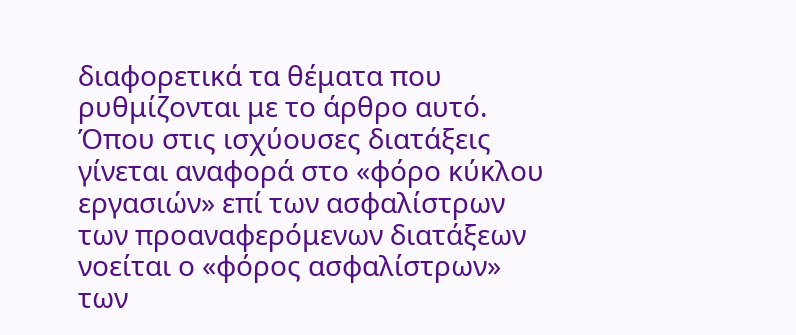διαφορετικά τα θέματα που ρυθμίζονται με το άρθρο αυτό. Όπου στις ισχύουσες διατάξεις γίνεται αναφορά στο «φόρο κύκλου εργασιών» επί των ασφαλίστρων των προαναφερόμενων διατάξεων νοείται ο «φόρος ασφαλίστρων» των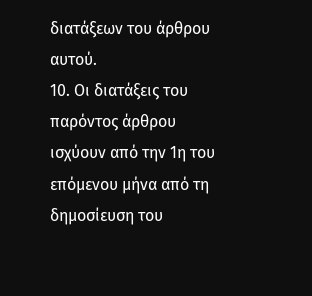διατάξεων του άρθρου αυτού.
10. Οι διατάξεις του παρόντος άρθρου ισχύουν από την 1η του επόμενου μήνα από τη δημοσίευση του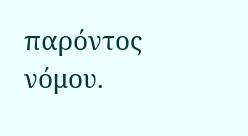παρόντος νόμου.